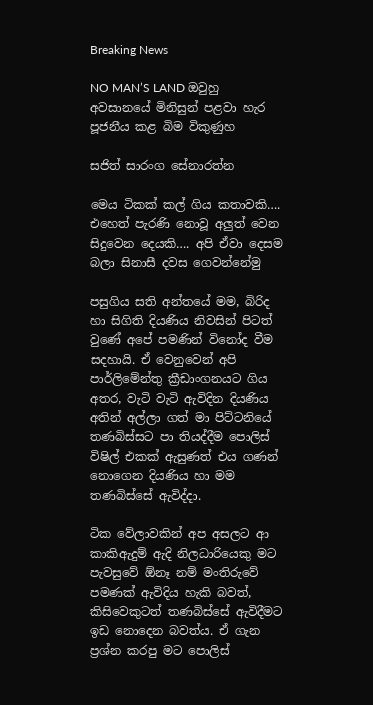Breaking News

NO MAN’S LAND ඔවුහු අවසානයේ මිනිසුන් පළවා හැර පූජනීය කළ බිම විකුණුහ

සජිත් සාරංග සේනාරත්න

මෙය ටිකක් කල් ගිය කතාවකි…. එහෙත් පැරණි නොවූ අලුත් වෙන සිදුවෙන දෙයකි…. අපි ඒවා දෙසම බලා සිනාසී දවස ගෙවන්නේමු

පසුගිය සති අන්තයේ මම, බිරිද හා සිගිති දියණිය නිවසින් පිටත් වුණේ අපේ පමණින් විනෝද වීම සදහායි. ඒ වෙනුවෙන් අපි පාර්ලිමේන්තු ක්‍රීඩාංගනයට ගිය අතර, වැටි වැටි ඇවිදින දියණිය අතින් අල්ලා ගත් මා පිට්ටනියේ තණබිස්සට පා තියද්දීම පොලිස් විෂිල් එකක් ඇසුණත් එය ගණන් නොගෙන දියණිය හා මම තණබිස්සේ ඇවිද්දා.

ටික වේලාවකින් අප අසලට ආ කාකිඇදුම් ඇදි නිලධාරියෙකු මට පැවසුවේ ඕනෑ නම් මංතිරුවේ පමණක් ඇවිදිය හැකි බවත්, කිසිවෙකුටත් තණබිස්සේ ඇවිදීමට ඉඩ නොදෙන බවත්ය. ඒ ගැන ප්‍රශ්න කරපු මට පොලිස්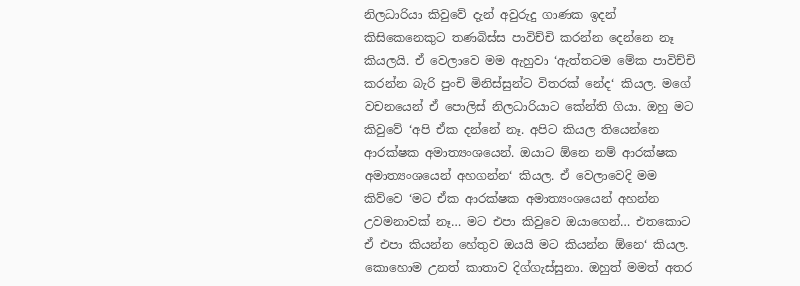නිලධාරියා කිවුවේ දැන් අවුරුදු ගාණක ඉදන් කිසිකෙනෙකුට තණබිස්ස පාවිච්චි කරන්න දෙන්නෙ නෑ කියලයි. ඒ වෙලාවෙ මම ඇහුවා ‘ඇත්තටම මේක පාවිච්චි කරන්න බැරි පුංචි මිනිස්සුන්ට විතරක් නේද‘ කියල. මගේ වචනයෙන් ඒ පොලිස් නිලධාරියාට කේන්ති ගියා. ඔහු මට කිවුවේ ‘අපි ඒක දන්නේ නෑ. අපිට කියල තියෙන්නෙ ආරක්ෂක අමාත්‍යංශයෙන්. ඔයාට ඕනෙ නම් ආරක්ෂක අමාත්‍යංශයෙන් අහගන්න‘ කියල. ඒ වෙලාවෙදි මම කිව්වෙ ‘මට ඒක ආරක්ෂක අමාත්‍යංශයෙන් අහන්න උවමනාවක් නෑ… මට එපා කිවුවෙ ඔයාගෙන්… එතකොට ඒ එපා කියන්න හේතුව ඔයයි මට කියන්න ඕනෙ‘ කියල.
කොහොම උනත් කාතාව දිග්ගැස්සුනා. ඔහුත් මමත් අතර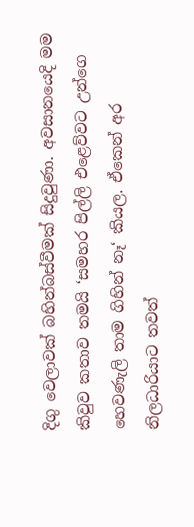දිගු වෙලාවක් බහින්බස්වීමක් සිදුවුණා. අවසානයෙදි මම කිවුව කතාව තමයි ‘සමහර පිල්ලි එළෙව්වට උන්ගෙ හෙවණැලි තාම ගිහින් නෑ‘ කියල. ඒකෙන් අර නිලධාරියාට තවත්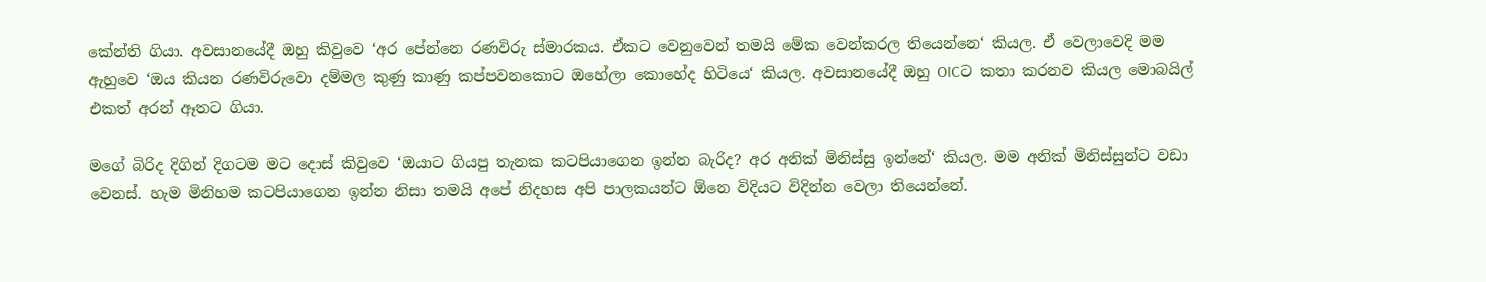කේන්ති ගියා. අවසානයේදී ඔහු කිවුවෙ ‘අර පේන්නෙ රණවිරු ස්මාරකය. ඒකට වෙනුවෙන් තමයි මේක වෙන්කරල තියෙන්නෙ‘ කියල. ඒ වෙලාවෙදි මම ඇහුවෙ ‘ඔය කියන රණවිරුවො දම්මල කුණු කාණු කප්පවනකොට ඔහේලා කොහේද හිටියෙ‘ කියල. අවසානයේදී ඔහු OICට කතා කරනව කියල මොබයිල් එකත් අරන් ඈතට ගියා.

මගේ බිරිද දිගින් දිගටම මට දොස් කිවුවෙ ‘ඔයාට ගියපු තැනක කටපියාගෙන ඉන්න බැරිද? අර අනික් මිනිස්සු ඉන්නේ‘ කියල. මම අනික් මිනිස්සුන්ට වඩා වෙනස්. හැම මිනිහම කටපියාගෙන ඉන්න නිසා තමයි අපේ නිදහස අපි පාලකයන්ට ඕනෙ විදියට විදින්න වෙලා තියෙන්නේ.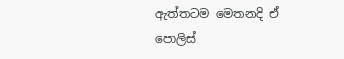ඇත්තටම මෙතනදි ඒ පොලිස්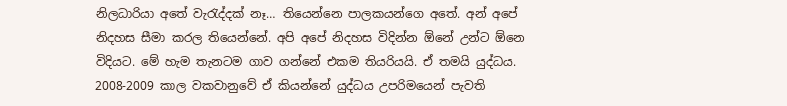නිලධාරියා අතේ වැරැද්දක් නෑ… තියෙන්නෙ පාලකයන්ගෙ අතේ. අන් අපේ නිදහස සීමා කරල තියෙන්නේ. අපි අපේ නිදහස විදින්න ඕනේ උන්ට ඕනෙ විදියට. මේ හැම තැනටම ගාව ගන්නේ එකම තියරියයි. ඒ තමයි යුද්ධය.
2008-2009 කාල වකවානුවේ ඒ කියන්නේ යුද්ධය උපරිමයෙන් පැවති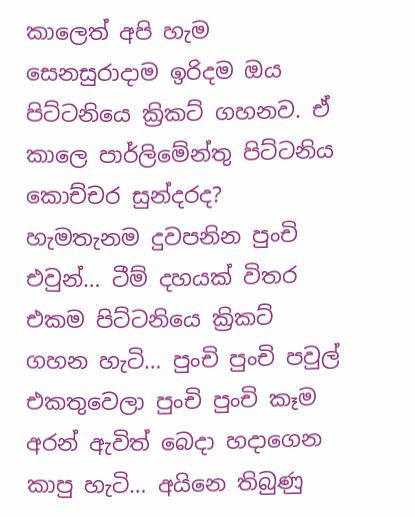කාලෙත් අපි හැම සෙනසුරාදාම ඉරිදම ඔය පිට්ටනියෙ ක්‍රිකට් ගහනව. ඒ කාලෙ පාර්ලිමේන්තු පිට්ටනිය කොච්චර සුන්දරද? හැමතැනම දුවපනින පුංචි එවුන්… ටීම් දහයක් විතර එකම පිට්ටනියෙ ක්‍රිකට් ගහන හැටි… පුංචි පුංචි පවුල් එකතුවෙලා පුංචි පුංචි කෑම අරන් ඇවිත් බෙදා හදාගෙන කාපු හැටි… අයිනෙ තිබුණු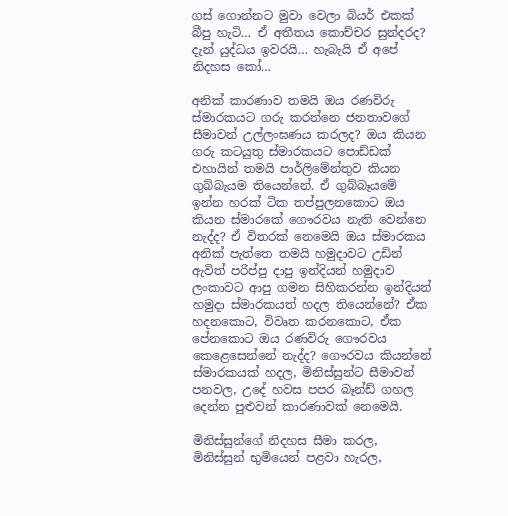ගස් ගොන්නට මුවා වෙලා බියර් එකක් බීපු හැටි… ඒ අතීතය කොච්චර සුන්දරද? දැන් යුද්ධය ඉවරයි… හැබැයි ඒ අපේ නිදහස කෝ…

අනික් කාරණාව තමයි ඔය රණවිරු ස්මාරකයට ගරු කරන්නෙ ජනතාවගේ සීමාවන් උල්ලංඝණය කරලද? ඔය කියන ගරු කටයුතු ස්මාරකයට පොඩ්ඩක් එහායින් තමයි පාර්ලිමේන්තුව කියන ගුබ්බැයම තියෙන්නේ. ඒ ගුබ්බෑයමේ ඉන්න හරක් ටික තප්පුලනකොට ඔය කියන ස්මාරකේ ගෞරවය නැති වෙන්නෙ නැද්ද? ඒ විතරක් නෙමෙයි ඔය ස්මාරකය අනික් පැත්තෙ තමයි හමුදාවට උඩින් ඇවිත් පරිප්පු දාපු ඉන්දියන් හමුදාව ලංකාවට ආපු ගමන සිහිකරන්න ඉන්දියන් හමුදා ස්මාරකයත් හදල තියෙන්නේ? ඒක හදනකොට, විවෘත කරනකොට, ඒක පේනකොට ඔය රණවිරු ගෞරවය කෙළෙසෙන්නේ නැද්ද? ගෞරවය කියන්නේ ස්මාරකයක් හදල, මිනිස්සුන්ට සීමාවන් පනවල, උදේ හවස පපර බෑන්ඩ් ගහල දෙන්න පුළුවන් කාරණාවක් නෙමෙයි.

මිනිස්සුන්ගේ නිදහස සීමා කරල, මිනිස්සුන් භුමියෙන් පළවා හැරල,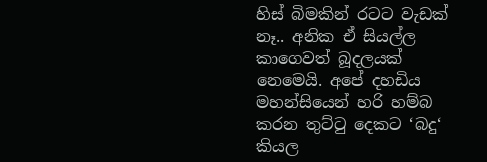හිස් බිමකින් රටට වැඩක් නෑ.. අනික ඒ සියල්ල කාගෙවත් බූදලයක් නෙමෙයි. අපේ දහඩිය මහන්සියෙන් හරි හම්බ කරන තුට්ටු දෙකට ‘බදු‘ කියල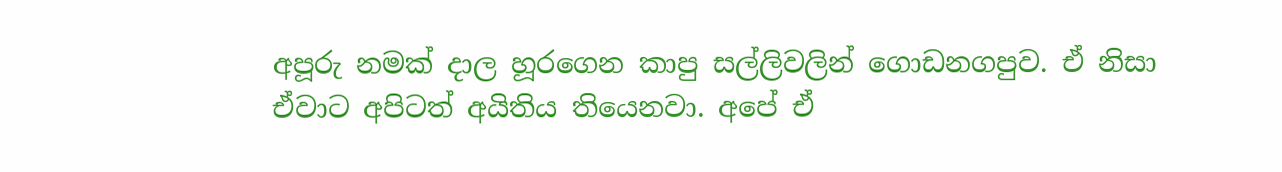අපූරු නමක් දාල හූරගෙන කාපු සල්ලිවලින් ගොඩනගපුව. ඒ නිසා ඒවාට අපිටත් අයිතිය තියෙනවා. අපේ ඒ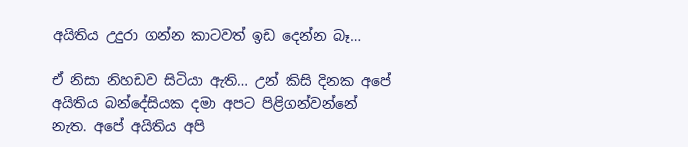අයිතිය උදුරා ගන්න කාටවත් ඉඩ දෙන්න බෑ…

ඒ නිසා නිහඩව සිටියා ඇති… උන් කිසි දිනක අපේ අයිතිය බන්දේසියක දමා අපට පිළිගන්වන්නේ නැත. අපේ අයිතිය අපි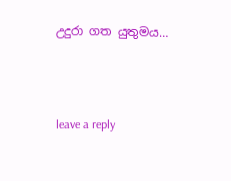උදුරා ගත යුතුමය…



leave a reply